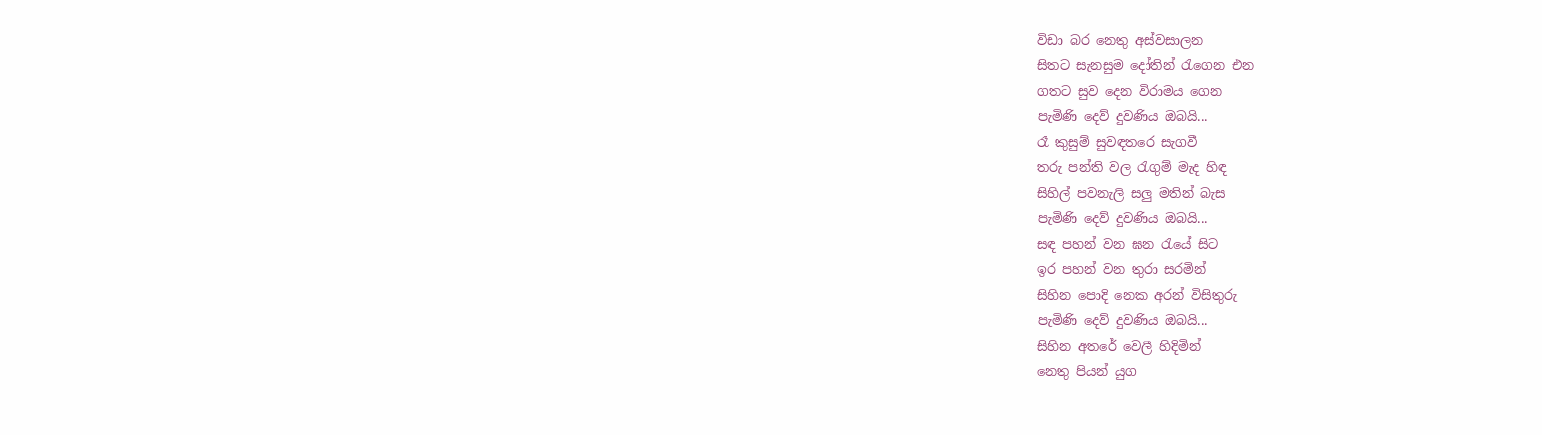විඩා බර නෙතු අස්වසාලන
සිතට සැනසුම දෝතින් රැගෙන එන
ගතට සුව දෙන විරාමය ගෙන
පැමිණි දෙව් දුවණිය ඔබයි...
රෑ කුසුම් සුවඳතරෙ සැගවී
තරු පන්ති වල රැගුම් මැද හිඳ
සිහිල් පවනැලි සලු මතින් බැස
පැමිණි දෙව් දුවණිය ඔබයි...
සඳ පහන් වන ඝන රැයේ සිට
ඉර පහන් වන තුරා සරමින්
සිහින පොදි නෙක අරන් විසිතුරු
පැමිණි දෙව් දුවණිය ඔබයි...
සිහින අතරේ වෙලී හිදිමින්
නෙතු පියන් යුග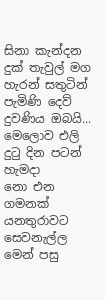සිනා කැන්දන
දුක් තැවුල් මග හැරන් සතුටින්
පැමිණි දෙව් දුවණිය ඔබයි...
මෙලොව එලි දුටු දින පටන් හැමදා
නො එන ගමනක් යනතුරාවට
සෙවනැල්ල මෙන් පසු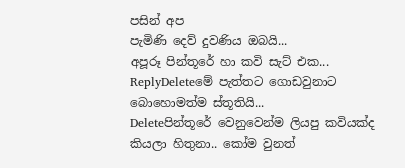පසින් අප
පැමිණි දෙව් දුවණිය ඔබයි...
අපූරූ පින්තූරේ හා කවි සැට් එක...
ReplyDeleteමේ පැත්තට ගොඩවුනාට බොහොමත්ම ස්තූතියි...
Deleteපින්තූරේ වෙනුවෙන්ම ලියපු කවියක්ද කියලා හිතුනා.. කෝම වුනත්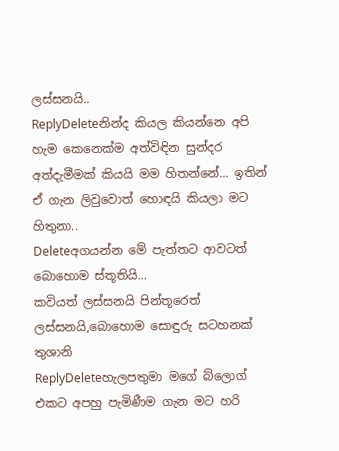ලස්සනයි..
ReplyDeleteනින්ද කියල කියන්නෙ අපි හැම කෙනෙක්ම අත්විඳින සුන්දර අත්දැමීමක් කියයි මම හිතන්නේ... ඉතින් ඒ ගැන ලිවුවොත් හොඳයි කියලා මට හිතුනා..
Deleteඅගයන්න මේ පැත්තට ආවටත් බොහොම ස්තූතියි...
කවියත් ලස්සනයි පින්තූරෙත් ලස්සනයි,බොහොම සොඳුරු සටහනක් තුශානි
ReplyDeleteහැලපතුමා මගේ බ්ලොග් එකට අපහු පැමිණීම ගැන මට හරි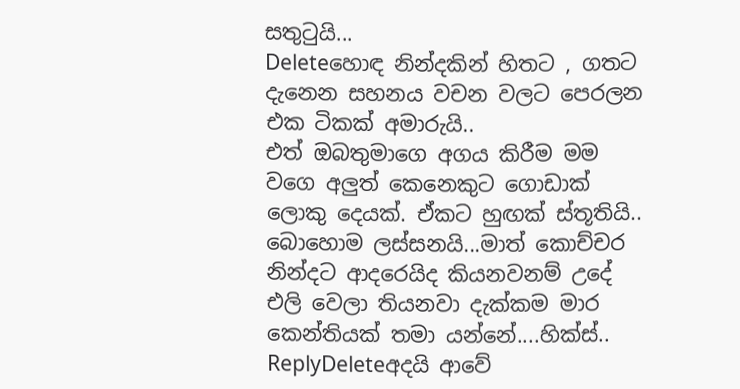සතුටුයි...
Deleteහොඳ නින්දකින් හිතට , ගතට දැනෙන සහනය වචන වලට පෙරලන එක ටිකක් අමාරුයි..
එත් ඔබතුමාගෙ අගය කිරීම මම වගෙ අලුත් කෙනෙකුට ගොඩාක් ලොකු දෙයක්. ඒකට හුඟක් ස්තූතියි..
බොහොම ලස්සනයි...මාත් කොච්චර නින්දට ආදරෙයිද කියනවනම් උදේ එලි වෙලා තියනවා දැක්කම මාර කෙන්තියක් තමා යන්නේ....හික්ස්..
ReplyDeleteඅදයි ආවේ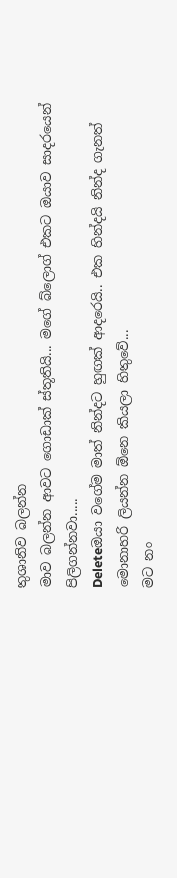තුශානිව බලන්න
මාව බලන්න ආවට ගොඩාක් ස්තූතියි... මගේ බ්ලොග් එකට ඔයාව සාදරයෙන් පිලිගන්නවා.....
Deleteඔයා වගේම මාත් නින්දට හුඟක් ආදරෙයි.. එක හින්දයි නින්ද ගැනත් මොනාහරි ලියන්න ඕනෙ කියලා හිතුවේ...
මට නං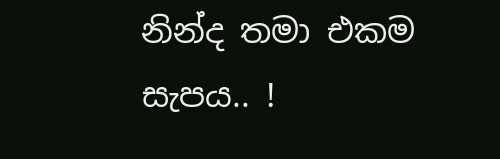නින්ද තමා එකම සැපය.. !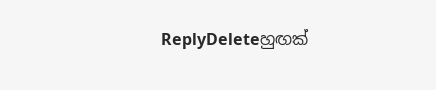ReplyDeleteහුඟක්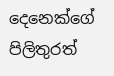දෙනෙක්ගේ පිලිතුරත්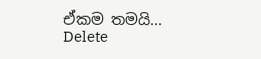ඒකම තමයි...
Delete